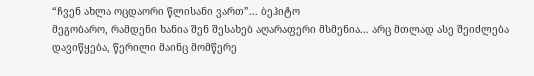“ჩვენ ახლა ოცდაორი წლისანი ვართ”... ბეჰიტო
მეგობარო, რამდენი ხანია შენ შესახებ აღარაფერი მსმენია... არც მთლად ასე შეიძლება დავიწყება, წერილი მაინც მომწერე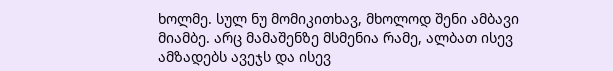ხოლმე. სულ ნუ მომიკითხავ, მხოლოდ შენი ამბავი მიამბე. არც მამაშენზე მსმენია რამე, ალბათ ისევ ამზადებს ავეჯს და ისევ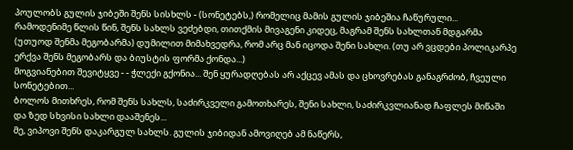პოულობს გულის ჯიბეში შენს სისხლს - (სონეტებს,) რომელიც მამის გულის ჯიბეშია ჩაწურული...
რამოდენიმე წლის წინ, შენს სახლს ვეძებდი, თითქმის მივაგენი კიდეც, მაგრამ შენს სახლთან მდგარმა (უთუოდ შენმა მეგობარმა) დუმილით მიმახვედრა, რომ არც მან იცოდა შენი სახლი. (თუ არ ვცდები პოლიკარპე ერქვა შენს მეგობარს და ბიუსტის ფორმა ქონდა...)
მოგვიანებით შევიტყვე - - ჭლექი გქონია... შენ ყურადღებას არ აქცევ ამას და ცხოვრებას განაგრძობ, ჩვეული სონეტებით...
ბოლოს მითხრეს, რომ შენს სახლს, საძირკველი გამოთხარეს, შენი სახლი, საძირკვლიანად ჩაფლეს მიწაში და ზედ სხვისი სახლი დააშენეს...
მე, ვიპოვი შენს დაკარგულ სახლს. გულის ჯიბიდან ამოვიღებ ამ ნაწერს,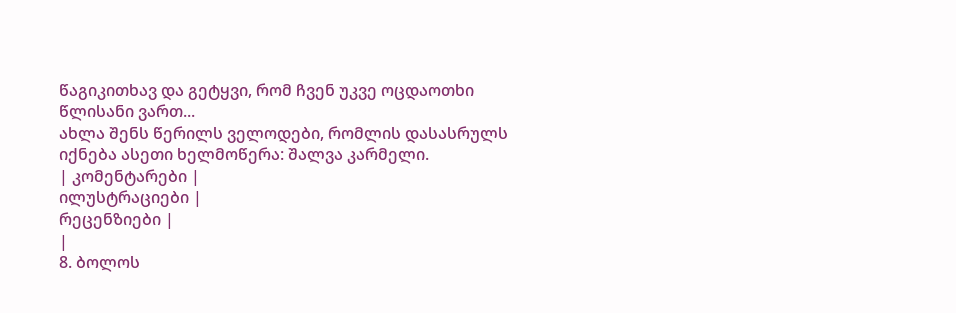წაგიკითხავ და გეტყვი, რომ ჩვენ უკვე ოცდაოთხი წლისანი ვართ...
ახლა შენს წერილს ველოდები, რომლის დასასრულს იქნება ასეთი ხელმოწერა: შალვა კარმელი.
| კომენტარები |
ილუსტრაციები |
რეცენზიები |
|
8. ბოლოს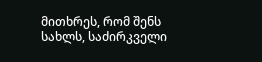მითხრეს, რომ შენს სახლს, საძირკველი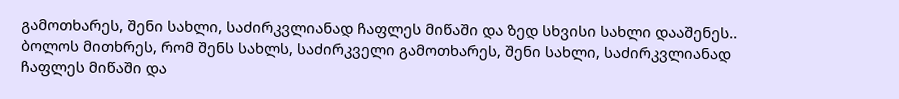გამოთხარეს, შენი სახლი, საძირკვლიანად ჩაფლეს მიწაში და ზედ სხვისი სახლი დააშენეს..
ბოლოს მითხრეს, რომ შენს სახლს, საძირკველი გამოთხარეს, შენი სახლი, საძირკვლიანად ჩაფლეს მიწაში და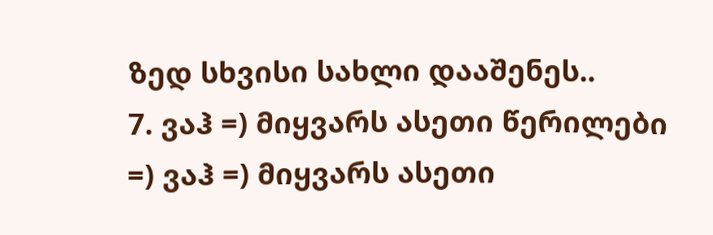ზედ სხვისი სახლი დააშენეს..
7. ვაჰ =) მიყვარს ასეთი წერილები =) ვაჰ =) მიყვარს ასეთი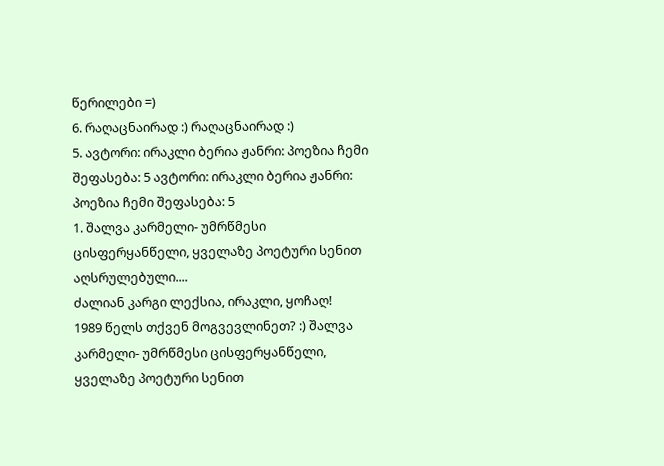წერილები =)
6. რაღაცნაირად :) რაღაცნაირად :)
5. ავტორი: ირაკლი ბერია ჟანრი: პოეზია ჩემი შეფასება: 5 ავტორი: ირაკლი ბერია ჟანრი: პოეზია ჩემი შეფასება: 5
1. შალვა კარმელი- უმრწმესი ცისფერყანწელი, ყველაზე პოეტური სენით აღსრულებული....
ძალიან კარგი ლექსია, ირაკლი, ყოჩაღ!
1989 წელს თქვენ მოგვევლინეთ? :) შალვა კარმელი- უმრწმესი ცისფერყანწელი, ყველაზე პოეტური სენით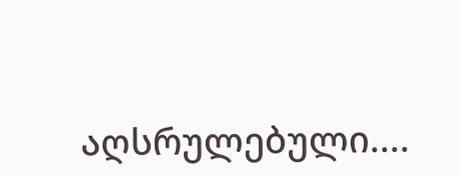აღსრულებული....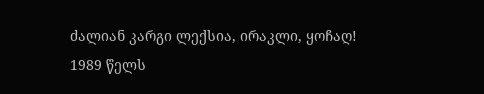ძალიან კარგი ლექსია, ირაკლი, ყოჩაღ!
1989 წელს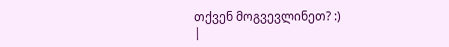თქვენ მოგვევლინეთ? :)
|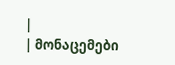|
| მონაცემები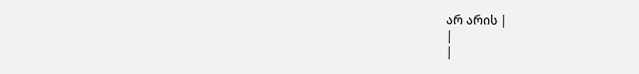არ არის |
|
|